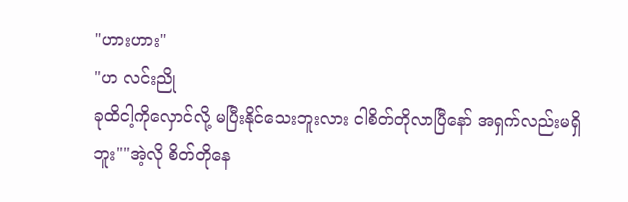"ဟားဟား"
"ဟ လင်းညို
ခုထိငါ့ကိုလှောင်လို့ မပြီးနိုင်သေးဘူးလား ငါစိတ်တိုလာပြီနော် အရှက်လည်းမရှိဘူး""အဲ့လို စိတ်တိုနေ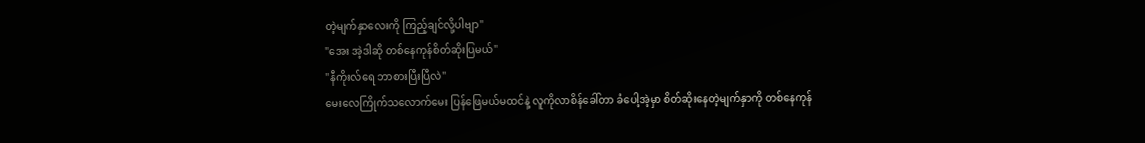တဲ့မျက်နှာလေးကို ကြည့်ချင်လို့ပါဗျာ"
"အေး အဲ့ဒါဆို တစ်နေကုန်စိတ်ဆိုးပြမယ်"
"နီကိုးလ်ရေ ဘာစားပြီးပြီလဲ"
မေးလေကြိုက်သလောက်မေး ပြန်ဖြေမယ်မထင်နဲ့ လူကိုလာစိန်ခေါ်တာ ခံပေါ့အဲ့မှာ စိတ်ဆိုးနေတဲ့မျက်နှာကို တစ်နေကုန်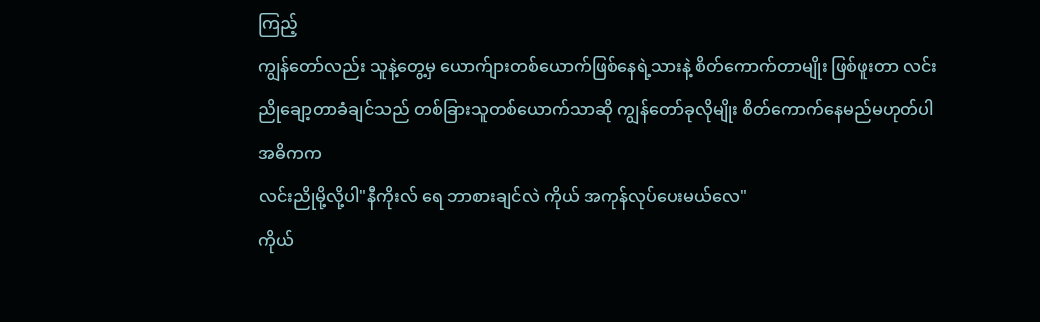ကြည့်
ကျွန်တော်လည်း သူနဲ့တွေ့မှ ယောက်ျားတစ်ယောက်ဖြစ်နေရဲ့သားနဲ့ စိတ်ကောက်တာမျိုး ဖြစ်ဖူးတာ လင်းညိုချော့တာခံချင်သည် တစ်ခြားသူတစ်ယောက်သာဆို ကျွန်တော်ခုလိုမျိုး စိတ်ကောက်နေမည်မဟုတ်ပါ အဓိကက
လင်းညိုမို့လို့ပါ"နီကိုးလ် ရေ ဘာစားချင်လဲ ကိုယ် အကုန်လုပ်ပေးမယ်လေ"
ကိုယ်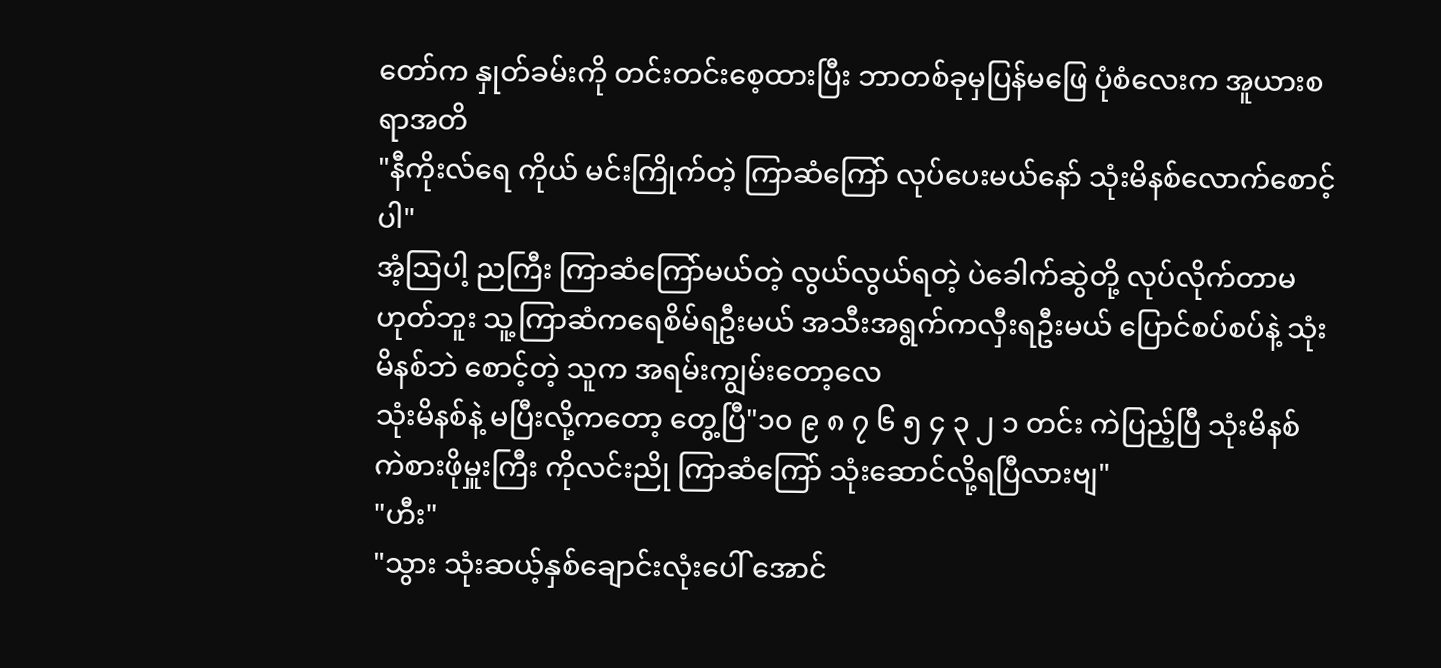တော်က နှုတ်ခမ်းကို တင်းတင်းစေ့ထားပြီး ဘာတစ်ခုမှပြန်မဖြေ ပုံစံလေးက အူယားစရာအတိ
"နီကိုးလ်ရေ ကိုယ် မင်းကြိုက်တဲ့ ကြာဆံကြော် လုပ်ပေးမယ်နော် သုံးမိနစ်လောက်စောင့်ပါ"
အံ့ဩပါ့ ညကြီး ကြာဆံကြော်မယ်တဲ့ လွယ်လွယ်ရတဲ့ ပဲခေါက်ဆွဲတို့ လုပ်လိုက်တာမဟုတ်ဘူး သူ့ကြာဆံကရေစိမ်ရဦးမယ် အသီးအရွက်ကလှီးရဦးမယ် ပြောင်စပ်စပ်နဲ့ သုံးမိနစ်ဘဲ စောင့်တဲ့ သူက အရမ်းကျွမ်းတော့လေ
သုံးမိနစ်နဲ့ မပြီးလို့ကတော့ တွေ့ပြီ"၁၀ ၉ ၈ ၇ ၆ ၅ ၄ ၃ ၂ ၁ တင်း ကဲပြည့်ပြီ သုံးမိနစ် ကဲစားဖိုမှူးကြီး ကိုလင်းညို ကြာဆံကြော် သုံးဆောင်လို့ရပြီလားဗျ"
"ဟီး"
"သွား သုံးဆယ့်နှစ်ချောင်းလုံးပေါ် အောင်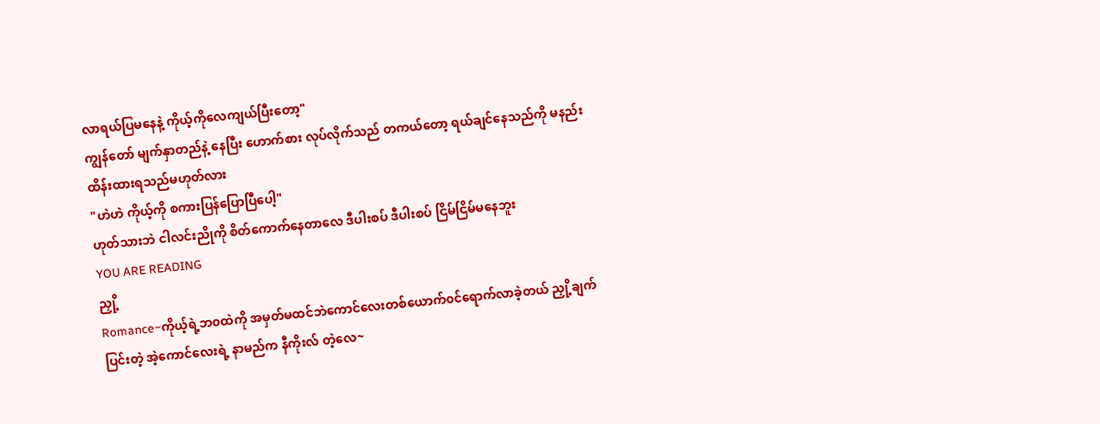လာရယ်ပြမနေနဲ့ ကိုယ့်ကိုလေကျယ်ပြီးတော့"
ကျွန်တော် မျက်နှာတည်နဲ့ နေပြီး ဟောက်စား လုပ်လိုက်သည် တကယ်တော့ ရယ်ချင်နေသည်ကို မနည်းထိန်းထားရသည်မဟုတ်လား
"ဟဲဟဲ ကိုယ့်ကို စကားပြန်ပြောပြီပေါ့"
ဟုတ်သားဘဲ ငါလင်းညိုကို စိတ်ကောက်နေတာလေ ဒီပါးစပ် ဒီပါးစပ် ငြိမ်ငြိမ်မနေဘူး
YOU ARE READING
ညှို့
Romance~ကိုယ့်ရဲ့ဘ၀ထဲကို အမှတ်မထင်ဘဲကောင်လေးတစ်ယောက်၀င်ရောက်လာခဲ့တယ် ညှို့ချက် ပြင်းတဲ့ အဲ့ကောင်လေးရဲ့ နာမည်က နီကိုးလ် တဲ့လေ~